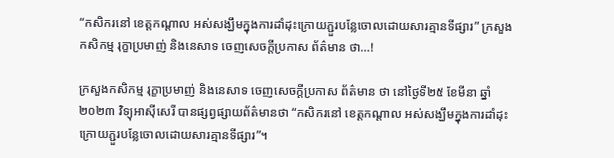“កសិករនៅ ខេត្តកណ្តាល អស់សង្ឃឹមក្នុងការដាំដុះក្រោយភ្ជួរបន្លែចោលដោយសារគ្មានទីផ្សារ” ក្រសួងកសិកម្ម រុក្ខាប្រមាញ់ និងនេសាទ ចេញសេចក្តីប្រកាស ព័ត៌មាន ថា…!

ក្រសួងកសិកម្ម រុក្ខាប្រមាញ់ និងនេសាទ ចេញសេចក្តីប្រកាស ព័ត៌មាន ថា នៅថ្ងៃទី២៥ ខែមីនា ឆ្នាំ២០២៣ វិទ្យុអាស៊ីសេរី បានផ្សព្វផ្សាយព័ត៌មានថា “កសិករនៅ ខេត្តកណ្តាល អស់សង្ឃឹមក្នុងការដាំដុះក្រោយភ្ជួរបន្លែចោលដោយសារគ្មានទីផ្សារ”។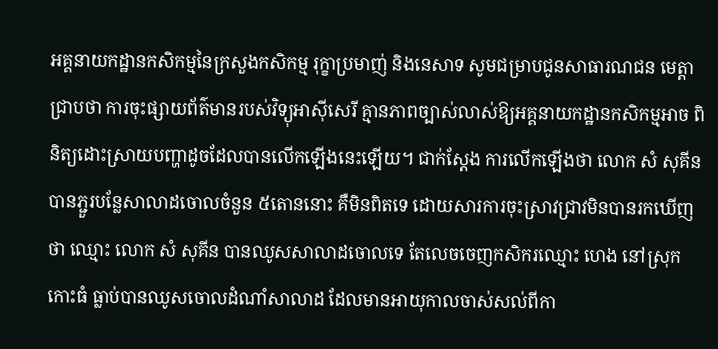អគ្គនាយកដ្ឋានកសិកម្មនៃក្រសួងកសិកម្ម រុក្ខាប្រមាញ់ និងនេសាទ សូមជម្រាបជូនសាធារណជន មេត្តាជ្រាបថា ការចុះផ្សាយព័ត៌មានរបស់វិទ្យុអាស៊ីសេរី គ្មានភាពច្បាស់លាស់ឱ្យអគ្គនាយកដ្ឋានកសិកម្មអាច ពិនិត្យដោះស្រាយបញ្ហាដូចដែលបានលើកឡើងនេះឡើយ។ ជាក់ស្ដែង ការលើកឡើងថា លោក សំ សុគីន បានភ្ជួរបន្លែសាលាដចោលចំនួន ៥តោននោះ គឺមិនពិតទេ ដោយសារការចុះស្រាវជ្រាវមិនបានរកឃើញថា ឈ្មោះ លោក សំ សុគីន បានឈូសសាលាដចោលទេ តែលេចចេញកសិករឈ្មោះ ហេង នៅស្រុកកោះធំ ធ្លាប់បានឈូសចោលដំណាំសាលាដ ដែលមានអាយុកាលចាស់សល់ពីកា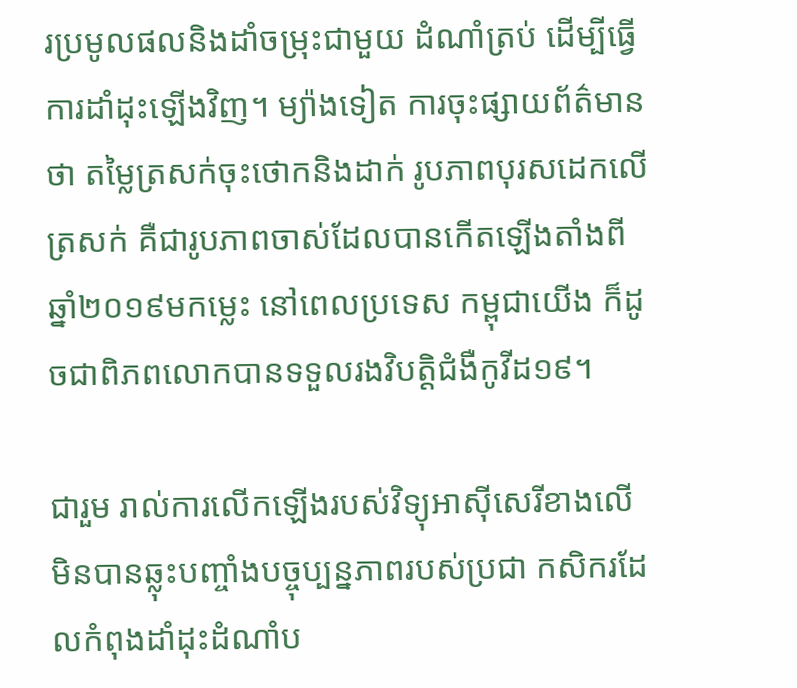រប្រមូលផលនិងដាំចម្រុះជាមួយ ដំណាំត្រប់ ដើម្បីធ្វើការដាំដុះឡើងវិញ។ ម្យ៉ាងទៀត ការចុះផ្សាយព័ត៌មានថា តម្លៃត្រសក់ចុះថោកនិងដាក់ រូបភាពបុរសដេកលើត្រសក់ គឺជារូបភាពចាស់ដែលបានកើតឡើងតាំងពីឆ្នាំ២០១៩មកម្លេះ នៅពេលប្រទេស កម្ពុជាយើង ក៏ដូចជាពិភពលោកបានទទួលរងវិបត្តិជំងឺកូវីដ១៩។

ជារួម រាល់ការលើកឡើងរបស់វិទ្យុអាស៊ីសេរីខាងលើ មិនបានឆ្លុះបញ្ចាំងបច្ចុប្បន្នភាពរបស់ប្រជា កសិករដែលកំពុងដាំដុះដំណាំប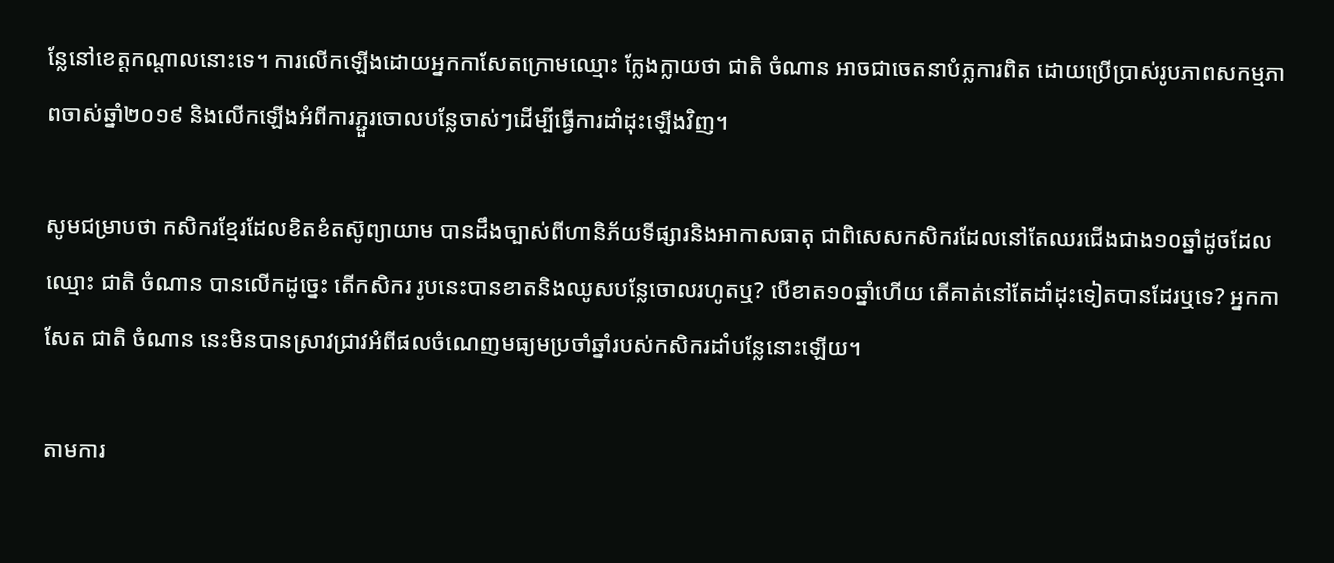ន្លែនៅខេត្តកណ្តាលនោះទេ។ ការលើកឡើងដោយអ្នកកាសែតក្រោមឈ្មោះ ក្លែងក្លាយថា ជាតិ ចំណាន អាចជាចេតនាបំភ្លការពិត ដោយប្រើប្រាស់រូបភាពសកម្មភាពចាស់ឆ្នាំ២០១៩ និងលើកឡើងអំពីការភ្ជួរចោលបន្លែចាស់ៗដើម្បីធ្វើការដាំដុះឡើងវិញ។

សូមជម្រាបថា កសិករខ្មែរដែលខិតខំតស៊ូព្យាយាម បានដឹងច្បាស់ពីហានិភ័យទីផ្សារនិងអាកាសធាតុ ជាពិសេសកសិករដែលនៅតែឈរជើងជាង១០ឆ្នាំដូចដែលឈ្មោះ ជាតិ ចំណាន បានលើកដូច្នេះ តើកសិករ រូបនេះបានខាតនិងឈូសបន្លែចោលរហូតឬ? បើខាត១០ឆ្នាំហើយ តើគាត់នៅតែដាំដុះទៀតបានដែរឬទេ? អ្នកកាសែត ជាតិ ចំណាន នេះមិនបានស្រាវជ្រាវអំពីផលចំណេញមធ្យមប្រចាំឆ្នាំរបស់កសិករដាំបន្លែនោះឡើយ។

តាមការ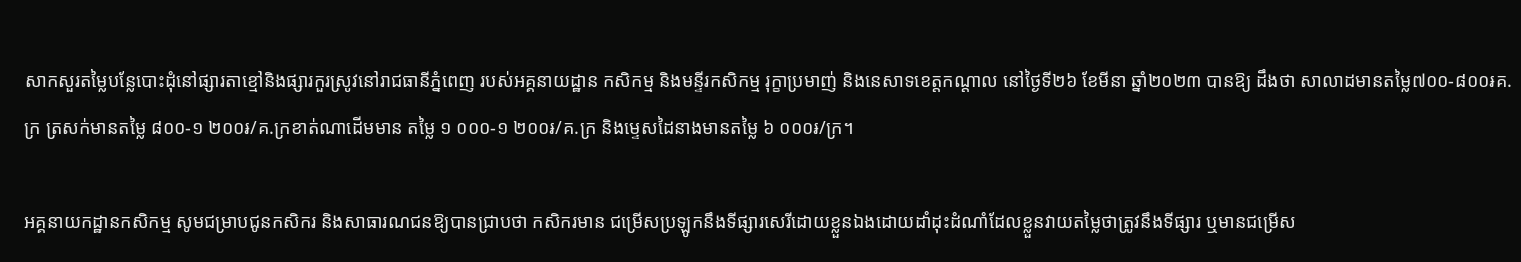សាកសួរតម្លៃបន្លែបោះដុំនៅផ្សារតាខ្មៅនិងផ្សារកួរស្រូវនៅរាជធានីភ្នំពេញ របស់អគ្គនាយដ្ឋាន កសិកម្ម និងមន្ទីរកសិកម្ម រុក្ខាប្រមាញ់ និងនេសាទខេត្តកណ្តាល នៅថ្ងៃទី២៦ ខែមីនា ឆ្នាំ២០២៣ បានឱ្យ ដឹងថា សាលាដមានតម្លៃ៧០០-៨០០៛គ.ក្រ ត្រសក់មានតម្លៃ ៨០០-១ ២០០៛/គ.ក្រខាត់ណាដើមមាន តម្លៃ ១ ០០០-១ ២០០៛/គ.ក្រ និងម្ទេសដៃនាងមានតម្លៃ ៦ ០០០៛/ក្រ។

អគ្គនាយកដ្ឋានកសិកម្ម សូមជម្រាបជូនកសិករ និងសាធារណជនឱ្យបានជ្រាបថា កសិករមាន ជម្រើសប្រឡូកនឹងទីផ្សារសេរីដោយខ្លួនឯងដោយដាំដុះដំណាំដែលខ្លួនវាយតម្លៃថាត្រូវនឹងទីផ្សារ ឬមានជម្រើស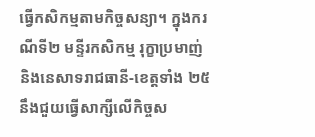ធ្វើកសិកម្មតាមកិច្ចសន្យា។ ក្នុងករណីទី២ មន្ទីរកសិកម្ម រុក្ខាប្រមាញ់ និងនេសាទរាជធានី-ខេត្តទាំង ២៥ នឹងជួយធ្វើសាក្សីលើកិច្ចស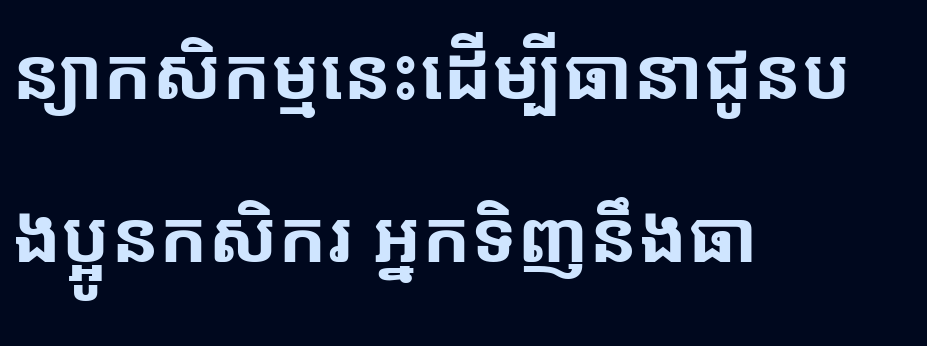ន្យាកសិកម្មនេះដើម្បីធានាជូនបងប្អូនកសិករ អ្នកទិញនឹងធា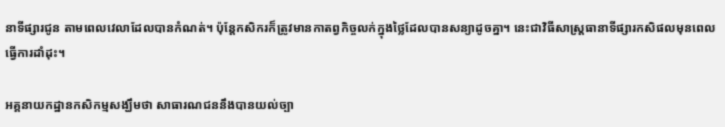នាទីផ្សារជូន តាមពេលវេលាដែលបានកំណត់។ ប៉ុន្តែកសិករក៏ត្រូវមានកាតព្វកិច្ចលក់ក្នុងថ្លៃដែលបានសន្យាដូចគ្នា។ នេះជាវិធីសាស្ត្រធានាទីផ្សារកសិផលមុនពេលធ្វើការដាំដុះ។

អគ្គនាយកដ្ឋានកសិកម្មសង្ឃឹមថា សាធារណជននឹងបានយល់ច្បា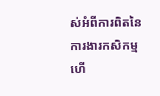ស់អំពីការពិតនៃការងារកសិកម្ម ហើ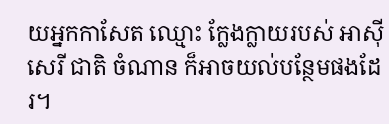យអ្នកកាសែត ឈ្មោះ ក្លែងក្លាយរបស់ អាស៊ីសេរី ជាតិ ចំណាន ក៏អាចយល់បន្ថែមផងដែរ។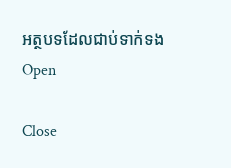អត្ថបទដែលជាប់ទាក់ទង
Open

Close